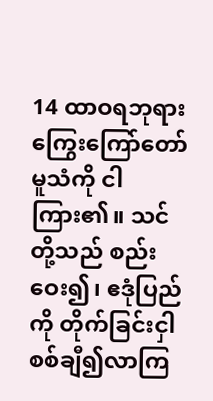14 ထာဝရဘုရား ကြွေးကြော်တော်မူသံကို ငါကြား၏။ သင်တို့သည် စည်းဝေး၍၊ ဧဒုံပြည်ကို တိုက်ခြင်းငှါ စစ်ချီ၍လာကြ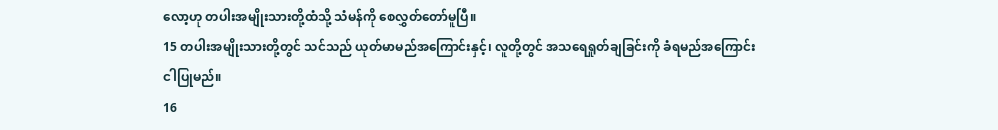လော့ဟု တပါးအမျိုးသားတို့ထံသို့ သံမန်ကို စေလွှတ်တော်မူပြီ။
15 တပါးအမျိုးသားတို့တွင် သင်သည် ယုတ်မာမည်အကြောင်းနှင့်၊ လူတို့တွင် အသရေရှုတ်ချခြင်းကို ခံရမည်အကြောင်း ငါပြုမည်။
16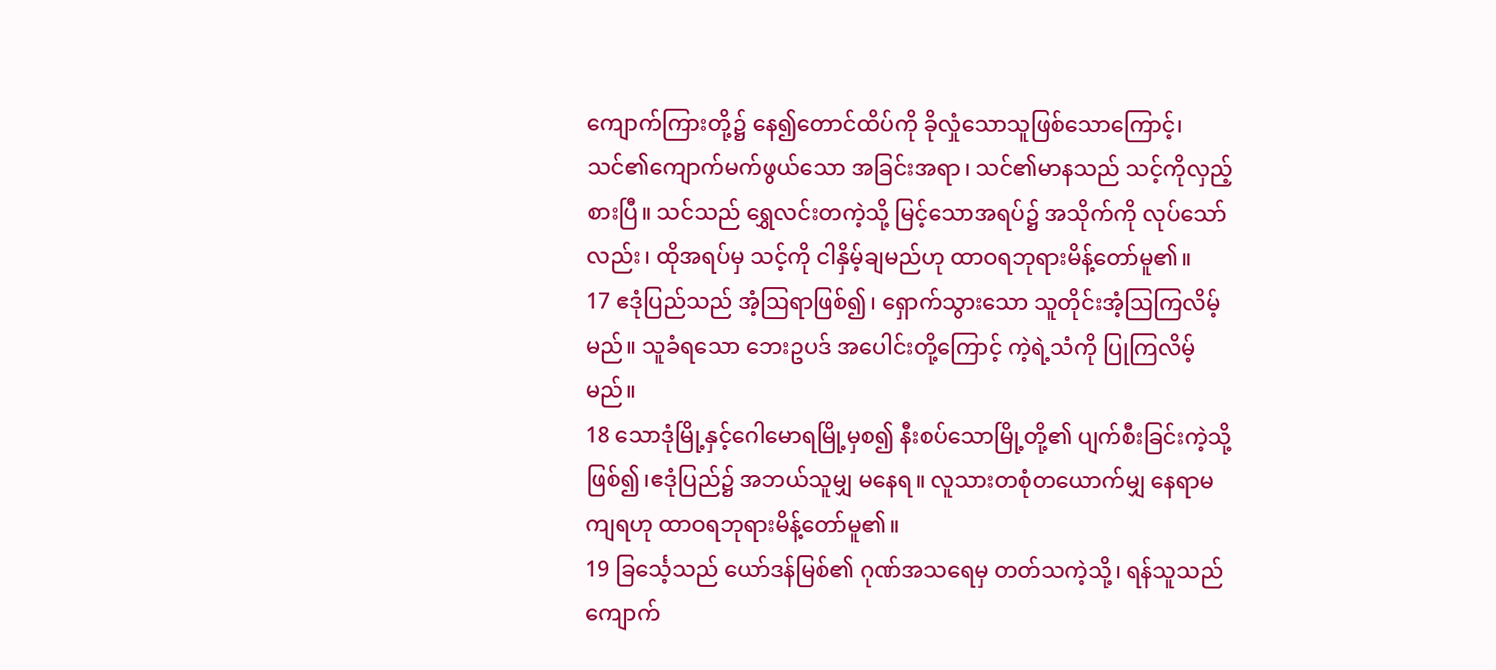ကျောက်ကြားတို့၌ နေ၍တောင်ထိပ်ကို ခိုလှုံသောသူဖြစ်သောကြောင့်၊ သင်၏ကျောက်မက်ဖွယ်သော အခြင်းအရာ၊ သင်၏မာနသည် သင့်ကိုလှည့်စားပြီ။ သင်သည် ရွှေလင်းတကဲ့သို့ မြင့်သောအရပ်၌ အသိုက်ကို လုပ်သော်လည်း၊ ထိုအရပ်မှ သင့်ကို ငါနှိမ့်ချမည်ဟု ထာဝရဘုရားမိန့်တော်မူ၏။
17 ဧဒုံပြည်သည် အံ့ဩရာဖြစ်၍၊ ရှောက်သွားသော သူတိုင်းအံ့ဩကြလိမ့်မည်။ သူခံရသော ဘေးဥပဒ် အပေါင်းတို့ကြောင့် ကဲ့ရဲ့သံကို ပြုကြလိမ့်မည်။
18 သောဒုံမြို့နှင့်ဂေါမောရမြို့မှစ၍ နီးစပ်သောမြို့တို့၏ ပျက်စီးခြင်းကဲ့သို့ဖြစ်၍၊ဧဒုံပြည်၌ အဘယ်သူမျှ မနေရ။ လူသားတစုံတယောက်မျှ နေရာမကျရဟု ထာဝရဘုရားမိန့်တော်မူ၏။
19 ခြင်္သေ့သည် ယော်ဒန်မြစ်၏ ဂုဏ်အသရေမှ တတ်သကဲ့သို့၊ ရန်သူသည် ကျောက်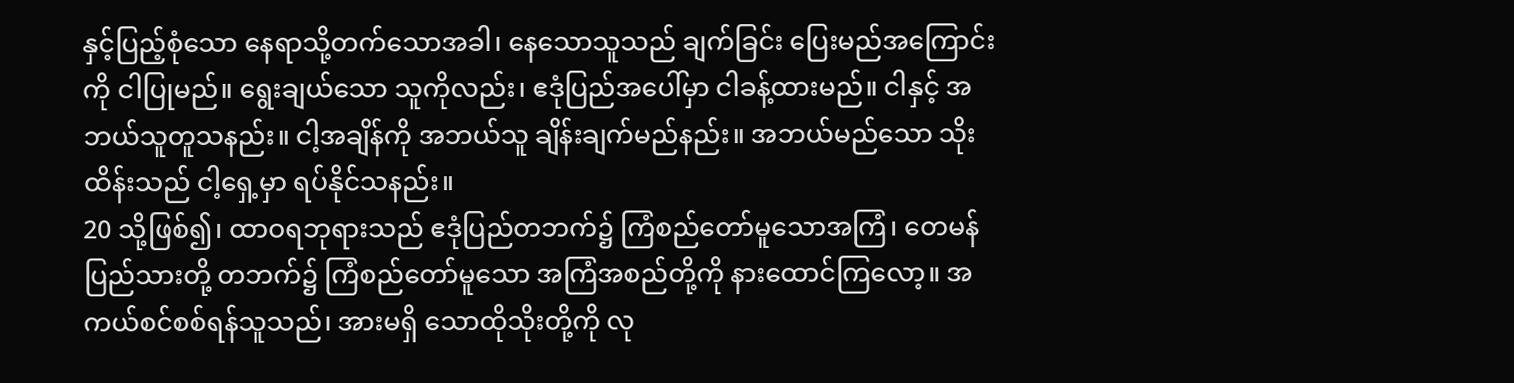နှင့်ပြည့်စုံသော နေရာသို့တက်သောအခါ၊ နေသောသူသည် ချက်ခြင်း ပြေးမည်အကြောင်းကို ငါပြုမည်။ ရွေးချယ်သော သူကိုလည်း၊ ဧဒုံပြည်အပေါ်မှာ ငါခန့်ထားမည်။ ငါနှင့် အဘယ်သူတူသနည်း။ ငါ့အချိန်ကို အဘယ်သူ ချိန်းချက်မည်နည်း။ အဘယ်မည်သော သိုးထိန်းသည် ငါ့ရှေ့မှာ ရပ်နိုင်သနည်း။
20 သို့ဖြစ်၍၊ ထာဝရဘုရားသည် ဧဒုံပြည်တဘက်၌ ကြံစည်တော်မူသောအကြံ၊ တေမန်ပြည်သားတို့ တဘက်၌ ကြံစည်တော်မူသော အကြံအစည်တို့ကို နားထောင်ကြလော့။ အကယ်စင်စစ်ရန်သူသည်၊ အားမရှိ သောထိုသိုးတို့ကို လု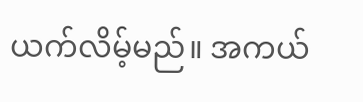ယက်လိမ့်မည်။ အကယ်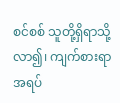စင်စစ် သူတို့ရှိရာသို့လာ၍၊ ကျက်စားရာအရပ်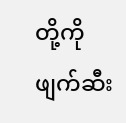တို့ကို ဖျက်ဆီး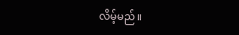လိမ့်မည်။